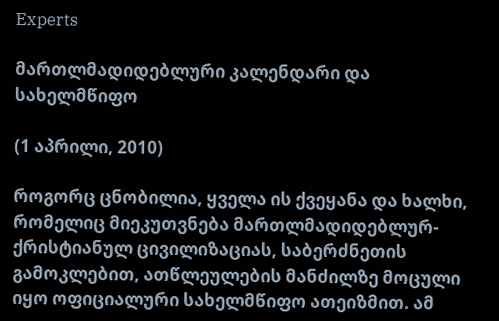Experts

მართლმადიდებლური კალენდარი და სახელმწიფო

(1 აპრილი, 2010)

როგორც ცნობილია, ყველა ის ქვეყანა და ხალხი, რომელიც მიეკუთვნება მართლმადიდებლურ-ქრისტიანულ ცივილიზაციას, საბერძნეთის გამოკლებით, ათწლეულების მანძილზე მოცული იყო ოფიციალური სახელმწიფო ათეიზმით. ამ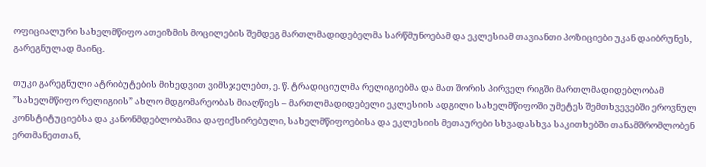ოფიციალური სახელმწიფო ათეიზმის მოცილების შემდეგ მართლმადიდებელმა სარწმუნოებამ და ეკლესიამ თავიანთი პოზიციები უკან დაიბრუნეს, გარეგნულად მაინც.

თუკი გარეგნული ატრიბუტების მიხედვით ვიმსჯელებთ, ე. წ. ტრადიციულმა რელიგიებმა და მათ შორის პირველ რიგში მართლმადიდებლობამ ”სახელმწიფო რელიგიის” ახლო მდგომარეობას მიაღწიეს – მართლმადიდებელი ეკლესიის ადგილი სახელმწიფოში უმეტეს შემთხვევებში ეროვნულ კონსტიტუციებსა და კანონმდებლობაშია დაფიქსირებული, სახელმწიფოებისა და ეკლესიის მეთაურები სხვადასხვა საკითხებში თანამშრომლობენ ერთმანეთთან,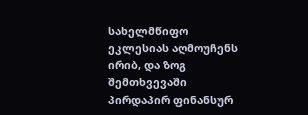სახელმწიფო ეკლესიას აღმოუჩენს ირიბ, და ზოგ შემთხვევაში პირდაპირ ფინანსურ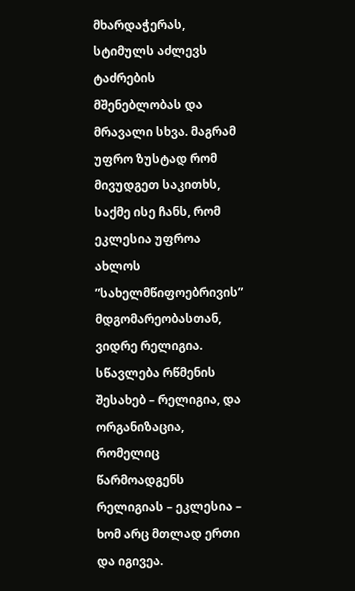მხარდაჭერას, სტიმულს აძლევს ტაძრების მშენებლობას და მრავალი სხვა. მაგრამ უფრო ზუსტად რომ მივუდგეთ საკითხს, საქმე ისე ჩანს, რომ ეკლესია უფროა ახლოს ”სახელმწიფოებრივის” მდგომარეობასთან, ვიდრე რელიგია. სწავლება რწმენის შესახებ – რელიგია, და ორგანიზაცია, რომელიც წარმოადგენს რელიგიას – ეკლესია – ხომ არც მთლად ერთი და იგივეა.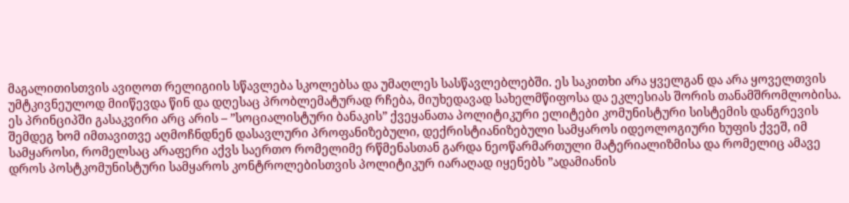მაგალითისთვის ავიღოთ რელიგიის სწავლება სკოლებსა და უმაღლეს სასწავლებლებში. ეს საკითხი არა ყველგან და არა ყოველთვის უმტკივნეულოდ მიიწევდა წინ და დღესაც პრობლემატურად რჩება, მიუხედავად სახელმწიფოსა და ეკლესიას შორის თანამშრომლობისა. ეს პრინციპში გასაკვირი არც არის – ”სოციალისტური ბანაკის” ქვეყანათა პოლიტიკური ელიტები კომუნისტური სისტემის დანგრევის შემდეგ ხომ იმთავითვე აღმოჩნდნენ დასავლური პროფანიზებული, დექრისტიანიზებული სამყაროს იდეოლოგიური ხუფის ქვეშ, იმ სამყაროსი, რომელსაც არაფერი აქვს საერთო რომელიმე რწმენასთან გარდა ნეოწარმართული მატერიალიზმისა და რომელიც ამავე დროს პოსტკომუნისტური სამყაროს კონტროლებისთვის პოლიტიკურ იარაღად იყენებს ”ადამიანის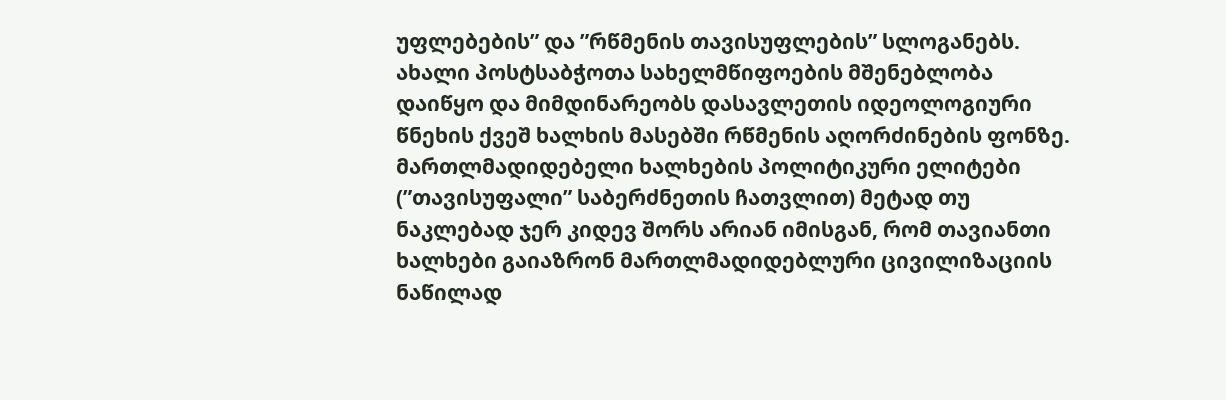უფლებების” და ”რწმენის თავისუფლების” სლოგანებს. ახალი პოსტსაბჭოთა სახელმწიფოების მშენებლობა დაიწყო და მიმდინარეობს დასავლეთის იდეოლოგიური წნეხის ქვეშ ხალხის მასებში რწმენის აღორძინების ფონზე. მართლმადიდებელი ხალხების პოლიტიკური ელიტები (”თავისუფალი” საბერძნეთის ჩათვლით) მეტად თუ ნაკლებად ჯერ კიდევ შორს არიან იმისგან, რომ თავიანთი ხალხები გაიაზრონ მართლმადიდებლური ცივილიზაციის ნაწილად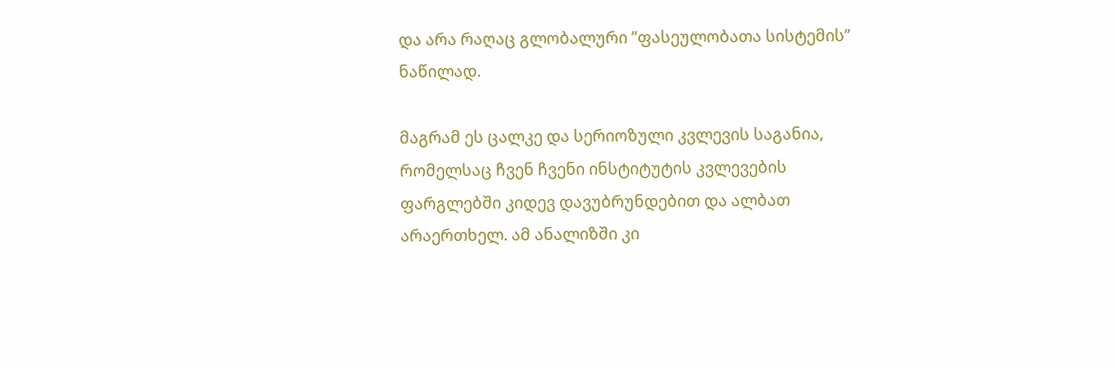და არა რაღაც გლობალური ”ფასეულობათა სისტემის” ნაწილად.

მაგრამ ეს ცალკე და სერიოზული კვლევის საგანია, რომელსაც ჩვენ ჩვენი ინსტიტუტის კვლევების ფარგლებში კიდევ დავუბრუნდებით და ალბათ არაერთხელ. ამ ანალიზში კი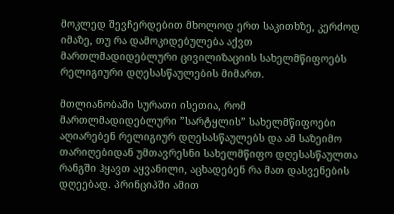მოკლედ შევჩერდებით მხოლოდ ერთ საკითხზე, კერძოდ იმაზე, თუ რა დამოკიდებულება აქვთ მართლმადიდებლური ცივილიზაციის სახელმწიფოებს რელიგიური დღესასწაულების მიმართ.

მთლიანობაში სურათი ისეთია, რომ მართლმადიდებლური ”სარტყლის” სახელმწიფოები აღიარებენ რელიგიურ დღესასწაულებს და ამ საზეიმო თარიღებიდან უმთავრესნი სახელმწიფო დღესასწაულთა რანგში ჰყავთ აყვანილი, აცხადებენ რა მათ დასვენების დღეებად. პრინციპში ამით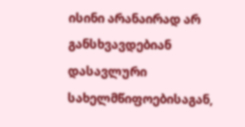ისინი არანაირად არ განსხვავდებიან დასავლური სახელმწიფოებისაგან,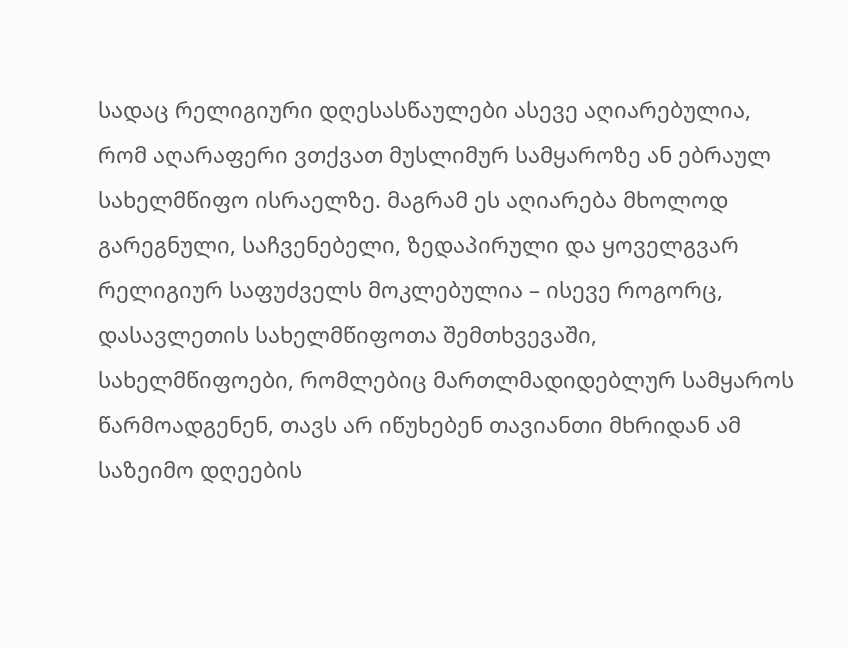სადაც რელიგიური დღესასწაულები ასევე აღიარებულია, რომ აღარაფერი ვთქვათ მუსლიმურ სამყაროზე ან ებრაულ სახელმწიფო ისრაელზე. მაგრამ ეს აღიარება მხოლოდ გარეგნული, საჩვენებელი, ზედაპირული და ყოველგვარ რელიგიურ საფუძველს მოკლებულია – ისევე როგორც, დასავლეთის სახელმწიფოთა შემთხვევაში, სახელმწიფოები, რომლებიც მართლმადიდებლურ სამყაროს წარმოადგენენ, თავს არ იწუხებენ თავიანთი მხრიდან ამ საზეიმო დღეების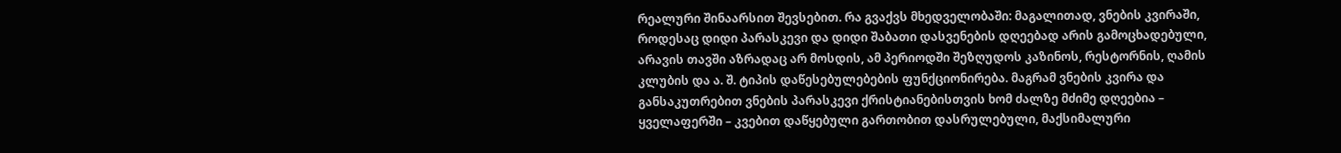რეალური შინაარსით შევსებით. რა გვაქვს მხედველობაში: მაგალითად, ვნების კვირაში, როდესაც დიდი პარასკევი და დიდი შაბათი დასვენების დღეებად არის გამოცხადებული, არავის თავში აზრადაც არ მოსდის, ამ პერიოდში შეზღუდოს კაზინოს, რესტორნის, ღამის კლუბის და ა. შ. ტიპის დაწესებულებების ფუნქციონირება. მაგრამ ვნების კვირა და განსაკუთრებით ვნების პარასკევი ქრისტიანებისთვის ხომ ძალზე მძიმე დღეებია – ყველაფერში – კვებით დაწყებული გართობით დასრულებული, მაქსიმალური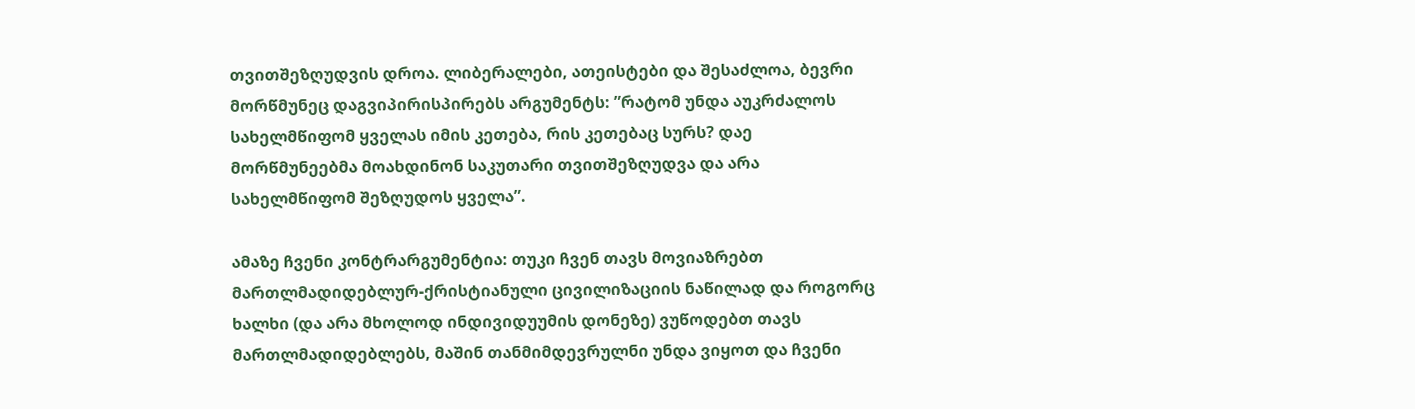თვითშეზღუდვის დროა. ლიბერალები, ათეისტები და შესაძლოა, ბევრი მორწმუნეც დაგვიპირისპირებს არგუმენტს: ”რატომ უნდა აუკრძალოს სახელმწიფომ ყველას იმის კეთება, რის კეთებაც სურს? დაე მორწმუნეებმა მოახდინონ საკუთარი თვითშეზღუდვა და არა სახელმწიფომ შეზღუდოს ყველა”.

ამაზე ჩვენი კონტრარგუმენტია: თუკი ჩვენ თავს მოვიაზრებთ მართლმადიდებლურ-ქრისტიანული ცივილიზაციის ნაწილად და როგორც ხალხი (და არა მხოლოდ ინდივიდუუმის დონეზე) ვუწოდებთ თავს მართლმადიდებლებს, მაშინ თანმიმდევრულნი უნდა ვიყოთ და ჩვენი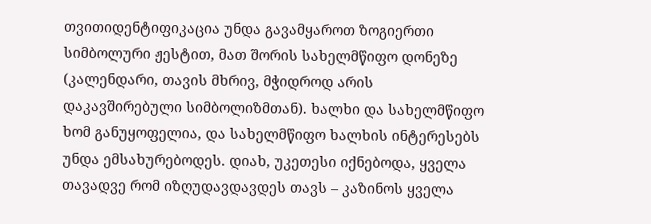თვითიდენტიფიკაცია უნდა გავამყაროთ ზოგიერთი სიმბოლური ჟესტით, მათ შორის სახელმწიფო დონეზე (კალენდარი, თავის მხრივ, მჭიდროდ არის დაკავშირებული სიმბოლიზმთან). ხალხი და სახელმწიფო ხომ განუყოფელია, და სახელმწიფო ხალხის ინტერესებს უნდა ემსახურებოდეს. დიახ, უკეთესი იქნებოდა, ყველა თავადვე რომ იზღუდავდავდეს თავს – კაზინოს ყველა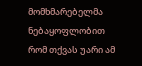მომხმარებელმა ნებაყოფლობით რომ თქვას უარი ამ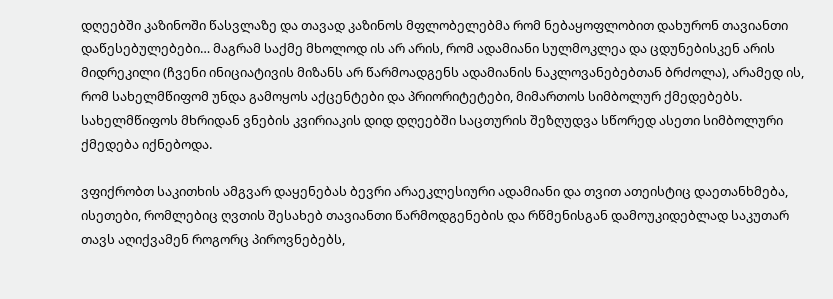დღეებში კაზინოში წასვლაზე და თავად კაზინოს მფლობელებმა რომ ნებაყოფლობით დახურონ თავიანთი დაწესებულებები… მაგრამ საქმე მხოლოდ ის არ არის, რომ ადამიანი სულმოკლეა და ცდუნებისკენ არის მიდრეკილი (ჩვენი ინიციატივის მიზანს არ წარმოადგენს ადამიანის ნაკლოვანებებთან ბრძოლა), არამედ ის, რომ სახელმწიფომ უნდა გამოყოს აქცენტები და პრიორიტეტები, მიმართოს სიმბოლურ ქმედებებს. სახელმწიფოს მხრიდან ვნების კვირიაკის დიდ დღეებში საცთურის შეზღუდვა სწორედ ასეთი სიმბოლური ქმედება იქნებოდა.

ვფიქრობთ საკითხის ამგვარ დაყენებას ბევრი არაეკლესიური ადამიანი და თვით ათეისტიც დაეთანხმება, ისეთები, რომლებიც ღვთის შესახებ თავიანთი წარმოდგენების და რწმენისგან დამოუკიდებლად საკუთარ თავს აღიქვამენ როგორც პიროვნებებს,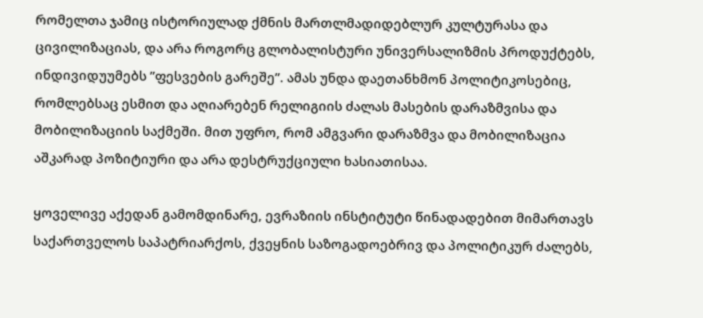რომელთა ჯამიც ისტორიულად ქმნის მართლმადიდებლურ კულტურასა და ცივილიზაციას, და არა როგორც გლობალისტური უნივერსალიზმის პროდუქტებს, ინდივიდუუმებს ”ფესვების გარეშე”. ამას უნდა დაეთანხმონ პოლიტიკოსებიც, რომლებსაც ესმით და აღიარებენ რელიგიის ძალას მასების დარაზმვისა და მობილიზაციის საქმეში. მით უფრო, რომ ამგვარი დარაზმვა და მობილიზაცია აშკარად პოზიტიური და არა დესტრუქციული ხასიათისაა.

ყოველივე აქედან გამომდინარე, ევრაზიის ინსტიტუტი წინადადებით მიმართავს საქართველოს საპატრიარქოს, ქვეყნის საზოგადოებრივ და პოლიტიკურ ძალებს,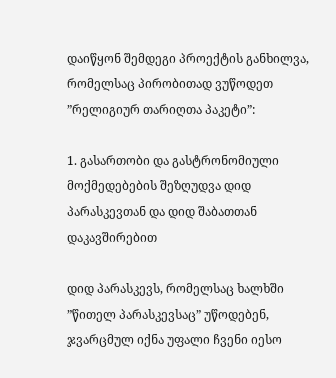დაიწყონ შემდეგი პროექტის განხილვა, რომელსაც პირობითად ვუწოდეთ ”რელიგიურ თარიღთა პაკეტი”:

1. გასართობი და გასტრონომიული მოქმედებების შეზღუდვა დიდ პარასკევთან და დიდ შაბათთან დაკავშირებით

დიდ პარასკევს, რომელსაც ხალხში ”წითელ პარასკევსაც” უწოდებენ, ჯვარცმულ იქნა უფალი ჩვენი იესო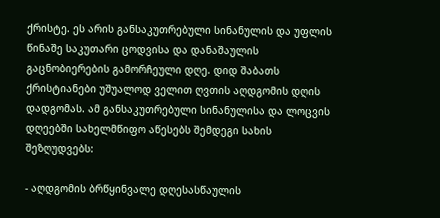ქრისტე. ეს არის განსაკუთრებული სინანულის და უფლის წინაშე საკუთარი ცოდვისა და დანაშაულის გაცნობიერების გამორჩეული დღე. დიდ შაბათს ქრისტიანები უშუალოდ ველით ღვთის აღდგომის დღის დადგომას. ამ განსაკუთრებული სინანულისა და ლოცვის დღეებში სახელმწიფო აწესებს შემდეგი სახის შეზღუდვებს:

- აღდგომის ბრწყინვალე დღესასწაულის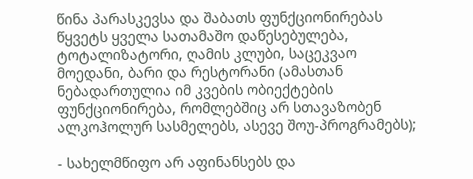წინა პარასკევსა და შაბათს ფუნქციონირებას წყვეტს ყველა სათამაშო დაწესებულება, ტოტალიზატორი, ღამის კლუბი, საცეკვაო მოედანი, ბარი და რესტორანი (ამასთან ნებადართულია იმ კვების ობიექტების ფუნქციონირება, რომლებშიც არ სთავაზობენ ალკოჰოლურ სასმელებს, ასევე შოუ-პროგრამებს);

- სახელმწიფო არ აფინანსებს და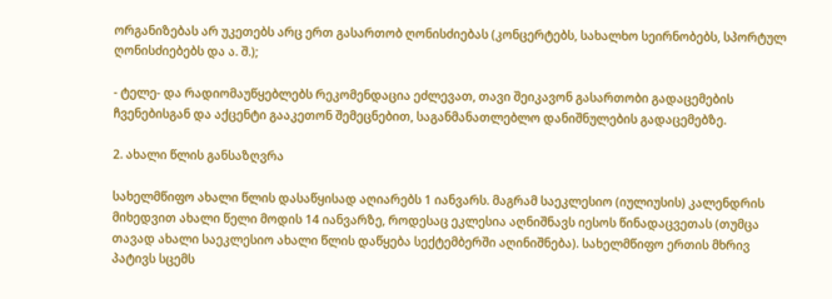ორგანიზებას არ უკეთებს არც ერთ გასართობ ღონისძიებას (კონცერტებს, სახალხო სეირნობებს, სპორტულ ღონისძიებებს და ა. შ.);

- ტელე- და რადიომაუწყებლებს რეკომენდაცია ეძლევათ, თავი შეიკავონ გასართობი გადაცემების ჩვენებისგან და აქცენტი გააკეთონ შემეცნებით, საგანმანათლებლო დანიშნულების გადაცემებზე.

2. ახალი წლის განსაზღვრა

სახელმწიფო ახალი წლის დასაწყისად აღიარებს 1 იანვარს. მაგრამ საეკლესიო (იულიუსის) კალენდრის მიხედვით ახალი წელი მოდის 14 იანვარზე, როდესაც ეკლესია აღნიშნავს იესოს წინადაცვეთას (თუმცა თავად ახალი საეკლესიო ახალი წლის დაწყება სექტემბერში აღინიშნება). სახელმწიფო ერთის მხრივ პატივს სცემს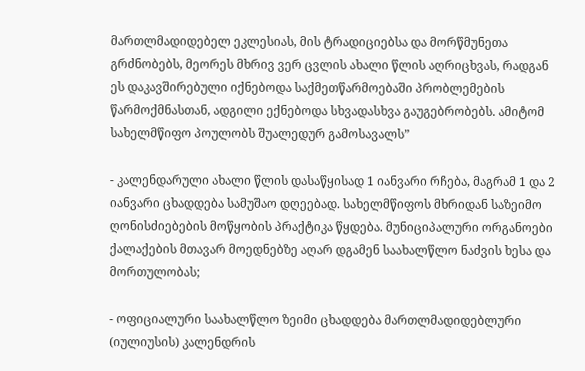მართლმადიდებელ ეკლესიას, მის ტრადიციებსა და მორწმუნეთა გრძნობებს, მეორეს მხრივ ვერ ცვლის ახალი წლის აღრიცხვას, რადგან ეს დაკავშირებული იქნებოდა საქმეთწარმოებაში პრობლემების წარმოქმნასთან, ადგილი ექნებოდა სხვადასხვა გაუგებრობებს. ამიტომ სახელმწიფო პოულობს შუალედურ გამოსავალს”

- კალენდარული ახალი წლის დასაწყისად 1 იანვარი რჩება, მაგრამ 1 და 2 იანვარი ცხადდება სამუშაო დღეებად. სახელმწიფოს მხრიდან საზეიმო ღონისძიებების მოწყობის პრაქტიკა წყდება. მუნიციპალური ორგანოები ქალაქების მთავარ მოედნებზე აღარ დგამენ საახალწლო ნაძვის ხესა და მორთულობას;

- ოფიციალური საახალწლო ზეიმი ცხადდება მართლმადიდებლური (იულიუსის) კალენდრის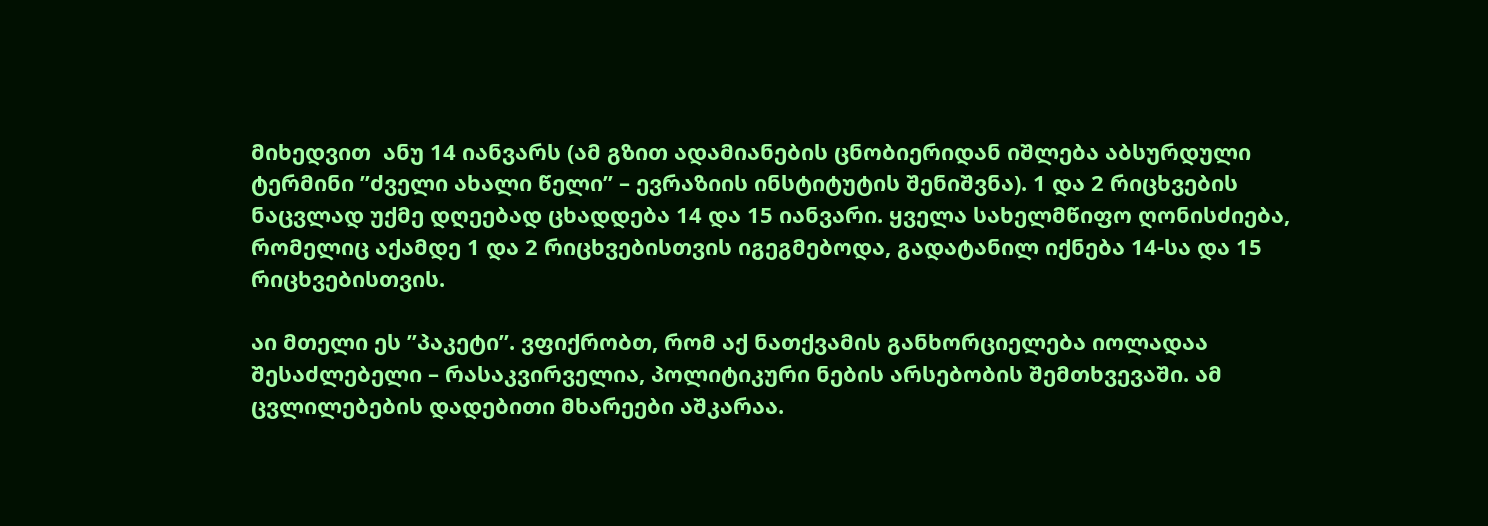მიხედვით  ანუ 14 იანვარს (ამ გზით ადამიანების ცნობიერიდან იშლება აბსურდული ტერმინი ”ძველი ახალი წელი” – ევრაზიის ინსტიტუტის შენიშვნა). 1 და 2 რიცხვების ნაცვლად უქმე დღეებად ცხადდება 14 და 15 იანვარი. ყველა სახელმწიფო ღონისძიება, რომელიც აქამდე 1 და 2 რიცხვებისთვის იგეგმებოდა, გადატანილ იქნება 14-სა და 15 რიცხვებისთვის.

აი მთელი ეს ”პაკეტი”. ვფიქრობთ, რომ აქ ნათქვამის განხორციელება იოლადაა შესაძლებელი – რასაკვირველია, პოლიტიკური ნების არსებობის შემთხვევაში. ამ ცვლილებების დადებითი მხარეები აშკარაა.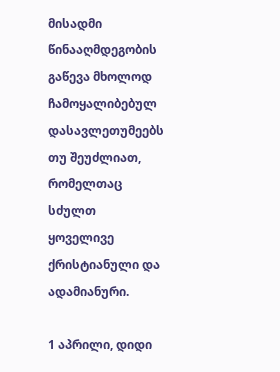მისადმი წინააღმდეგობის გაწევა მხოლოდ ჩამოყალიბებულ დასავლეთუმეებს თუ შეუძლიათ, რომელთაც სძულთ ყოველივე ქრისტიანული და ადამიანური.

1 აპრილი, დიდი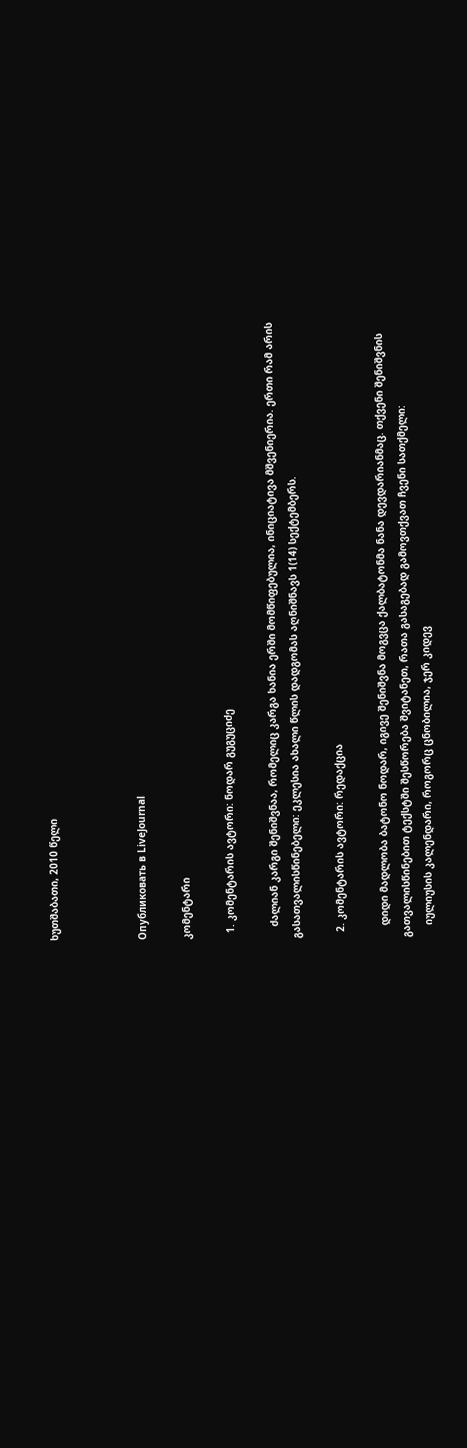ხუთშაბათი, 2010 წელი



Опубликовать в LiveJournal

კომენტარი

  1. კომენტარის ავტორი: ნოდარ გუგუციძე

    ძალიან კარგი შენიშვნაა, რომელიც კარგა ხანია ერში მომწიფებულია, ინიციატივა მშვენიერია. ერთი რამ არის გასათვალისწინებელი: ეკლესია ახალი წლის დადგომას აღნიშნავს 1(14) სექტემბერს.

  2. კომენტარის ავტორი: რედაქცია

    დიდი მადლობა ბატონო ნოდარ, იგივე შენიშვნა მოგვცა ქალბატონმა ნანა დევდარიანმაც. თქვენი შენიშვნის გათვალისწინებით ტექსტში შესწორება შვიტანეთ, რათა გასაგებად გამოვთქვათ ჩვენი სათქმელი:
    იულიუსის კალენდარი, როგორც ცნობილია, ჯერ კიდევ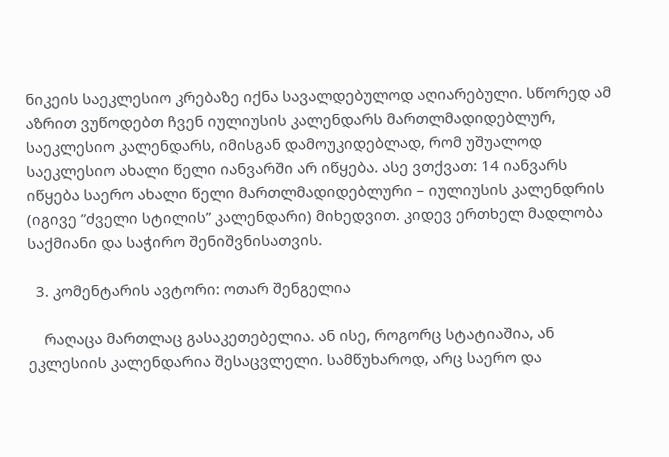ნიკეის საეკლესიო კრებაზე იქნა სავალდებულოდ აღიარებული. სწორედ ამ აზრით ვუწოდებთ ჩვენ იულიუსის კალენდარს მართლმადიდებლურ, საეკლესიო კალენდარს, იმისგან დამოუკიდებლად, რომ უშუალოდ საეკლესიო ახალი წელი იანვარში არ იწყება. ასე ვთქვათ: 14 იანვარს იწყება საერო ახალი წელი მართლმადიდებლური – იულიუსის კალენდრის (იგივე ”ძველი სტილის” კალენდარი) მიხედვით. კიდევ ერთხელ მადლობა საქმიანი და საჭირო შენიშვნისათვის.

  3. კომენტარის ავტორი: ოთარ შენგელია

    რაღაცა მართლაც გასაკეთებელია. ან ისე, როგორც სტატიაშია, ან ეკლესიის კალენდარია შესაცვლელი. სამწუხაროდ, არც საერო და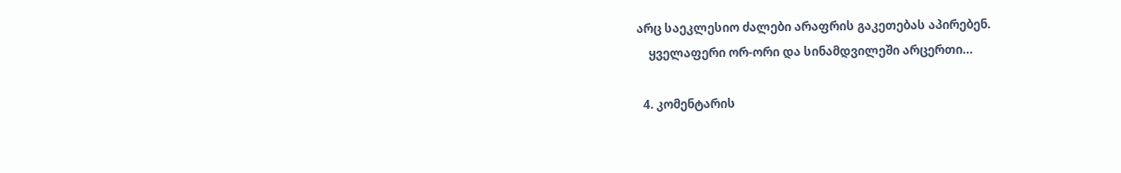არც საეკლესიო ძალები არაფრის გაკეთებას აპირებენ.
    ყველაფერი ორ-ორი და სინამდვილეში არცერთი…

  4. კომენტარის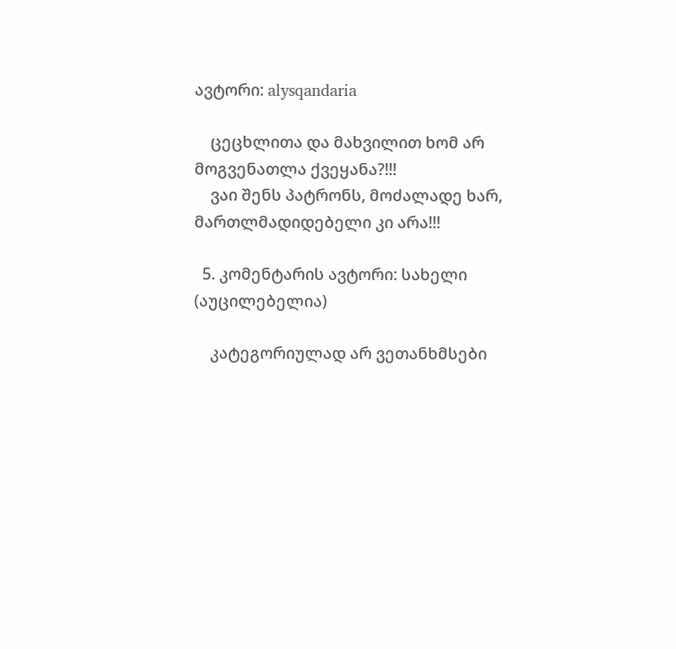ავტორი: alysqandaria

    ცეცხლითა და მახვილით ხომ არ მოგვენათლა ქვეყანა?!!!
    ვაი შენს პატრონს, მოძალადე ხარ, მართლმადიდებელი კი არა!!!

  5. კომენტარის ავტორი: სახელი (აუცილებელია)

    კატეგორიულად არ ვეთანხმსები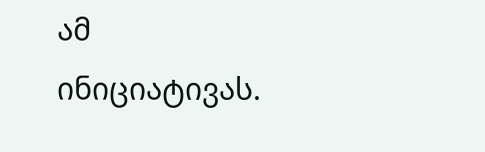ამ ინიციატივას.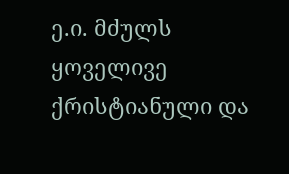ე.ი. მძულს ყოველივე ქრისტიანული და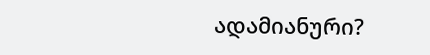ადამიანური?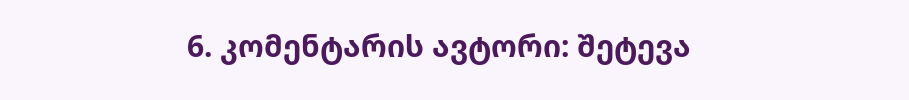6. კომენტარის ავტორი: შეტევა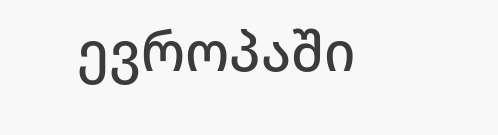ევროპაში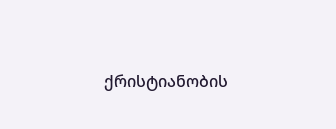ქრისტიანობის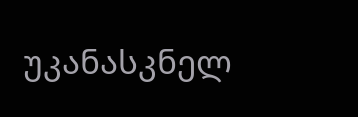უკანასკნელ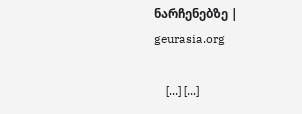ნარჩენებზე | geurasia.org

    [...] [...]